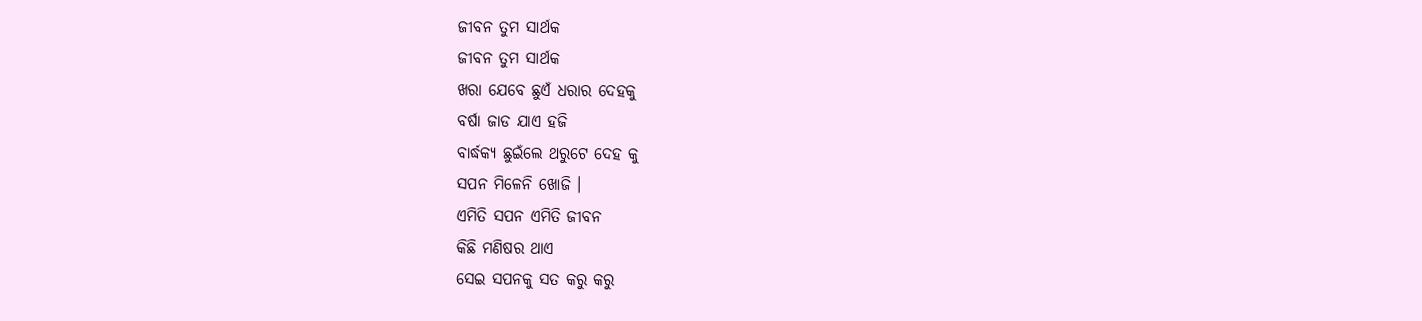ଜୀବନ ତୁମ ସାର୍ଥକ
ଜୀବନ ତୁମ ସାର୍ଥକ
ଖରା ଯେବେ ଛୁଏଁ ଧରାର ଦେହକୁ
ବର୍ଷା ଜାଡ ଯାଏ ହଜି
ବାର୍ଦ୍ଧକ୍ୟ ଛୁଇଁଲେ ଥରୁଟେ ଦେହ କୁ
ସପନ ମିଳେନି ଖୋଜି ।
ଏମିତି ସପନ ଏମିତି ଜୀବନ
କିଛି ମଣିଷର ଥାଏ
ସେଇ ସପନକୁ ସତ କରୁ କରୁ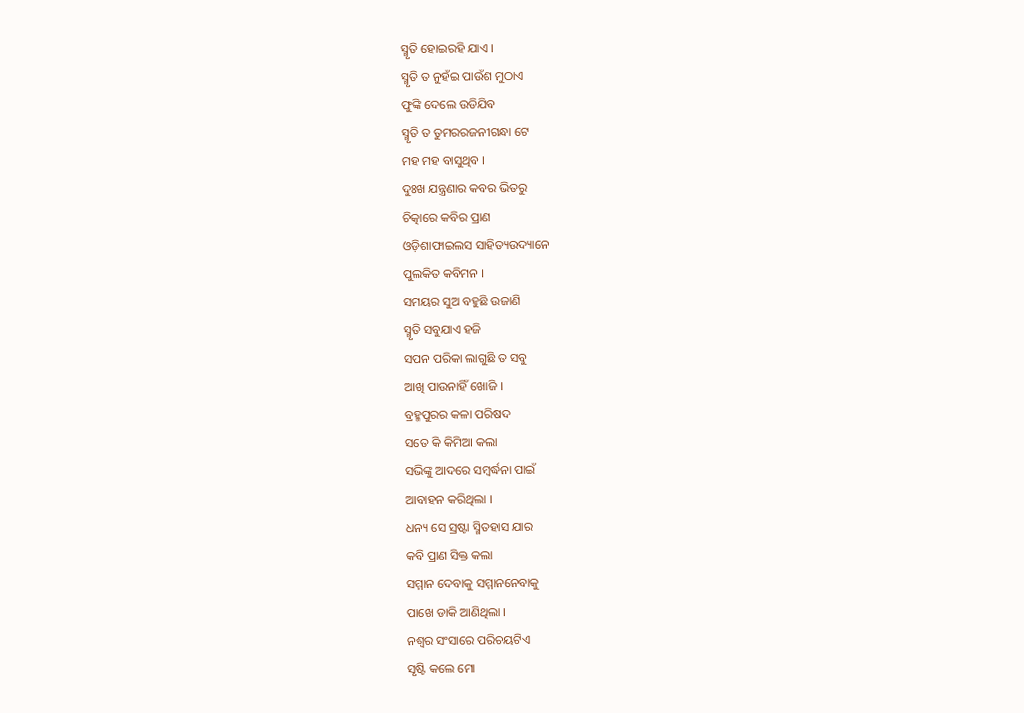ସ୍ମୃତି ହୋଇରହି ଯାଏ ।
ସ୍ମୃତି ତ ନୁହଁଇ ପାଉଁଶ ମୁଠାଏ
ଫୁଙ୍କି ଦେଲେ ଉଡିଯିବ
ସ୍ମୃତି ତ ତୁମରରଜନୀଗନ୍ଧା ଟେ
ମହ ମହ ବାସୁଥିବ ।
ଦୁଃଖ ଯନ୍ତ୍ରଣାର କବର ଭିତରୁ
ଚିତ୍କାରେ କବିର ପ୍ରାଣ
ଓଡ଼ିଶାଫାଇଲସ ସାହିତ୍ୟଉଦ୍ୟାନେ
ପୁଲକିତ କବିମନ ।
ସମୟର ସୁଅ ବହୁଛି ଉଜାଣି
ସ୍ମୃତି ସବୁଯାଏ ହଜି
ସପନ ପରିକା ଲାଗୁଛି ତ ସବୁ
ଆଖି ପାଉନାହିଁ ଖୋଜି ।
ବ୍ରହ୍ମପୁରର କଳା ପରିଷଦ
ସତେ କି କିମିଆ କଲା
ସଭିଙ୍କୁ ଆଦରେ ସମ୍ବର୍ଦ୍ଧନା ପାଇଁ
ଆବାହନ କରିଥିଲା ।
ଧନ୍ୟ ସେ ସ୍ରଷ୍ଟା ସ୍ମିତହାସ ଯାର
କବି ପ୍ରାଣ ସିକ୍ତ କଲା
ସମ୍ମାନ ଦେବାକୁ ସମ୍ମାନନେବାକୁ
ପାଖେ ଡାକି ଆଣିଥିଲା ।
ନଶ୍ୱର ସଂସାରେ ପରିଚୟଟିଏ
ସୃଷ୍ଟି କଲେ ମୋ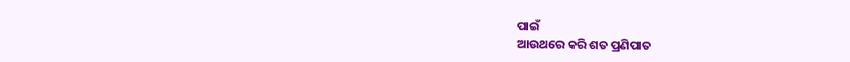ପାଇଁ
ଆଉଥରେ କରି ଶତ ପ୍ରଣିପାତ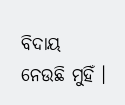ବିଦାୟ ନେଉଛି ମୁହିଁ ।